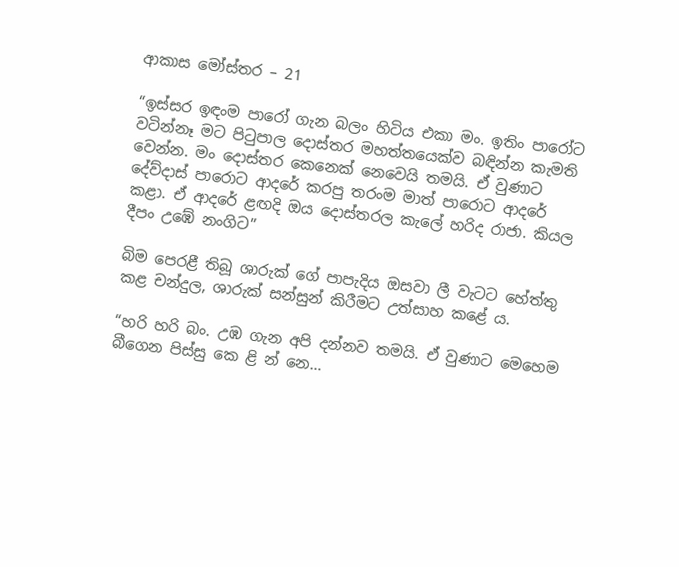ආකාස මෝස්තර – 21

“ඉස්සර ඉඳංම පාරෝ ගැන බලං හිටිය එකා මං. ඉතිං පාරෝට වටින්නෑ මට පිටුපාල දොස්තර මහත්තයෙක්ව බඳින්න කැමති වෙන්න. මං දොස්තර කෙනෙක් නෙවෙයි තමයි. ඒ වුණාට දේව්දාස් පාරොට ආදරේ කරපු තරංම මාත් පාරොට ආදරේ කළා. ඒ ආදරේ ළඟදි ඔය දොස්තරල කැලේ හරිද රාජා. කියල දීපං උඹේ නංගිට”

බිම පෙරළී තිබූ ශාරුක් ගේ පාපැදිය ඔසවා ලී වැටට හේත්තු කළ චන්දුල, ශාරුක් සන්සුන් කිරීමට උත්සාහ කළේ ය.

“හරි හරි බං. උඹ ගැන අපි දන්නව තමයි. ඒ වුණාට මෙහෙම බීගෙන පිස්සු කෙ ළි න් නෙ…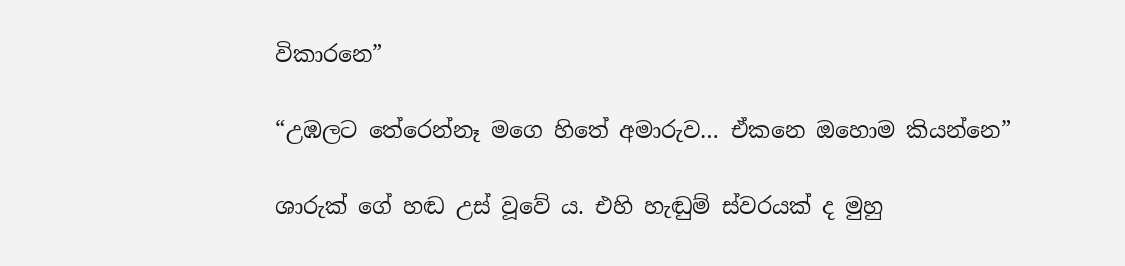විකාරනෙ”

“උඹලට තේරෙන්නෑ මගෙ හිතේ අමාරුව… ඒකනෙ ඔහොම කියන්නෙ”

ශාරුක් ගේ හඬ උස් වූවේ ය. එහි හැඬුම් ස්වරයක් ද මුහු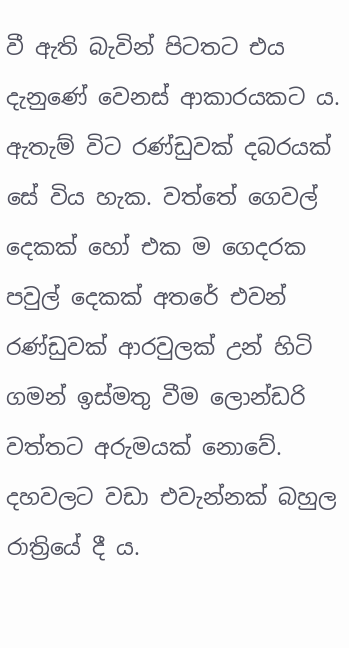වී ඇති බැවින් පිටතට එය දැනුණේ වෙනස් ආකාරයකට ය. ඇතැම් විට රණ්ඩුවක් දබරයක් සේ විය හැක. වත්තේ ගෙවල් දෙකක් හෝ එක ම ගෙදරක පවුල් දෙකක් අතරේ එවන් රණ්ඩුවක් ආරවුලක් උන් හිටි ගමන් ඉස්මතු වීම ලොන්ඩරි වත්තට අරුමයක් නොවේ. දහවලට වඩා එවැන්නක් බහුල රාත්‍රියේ දී ය.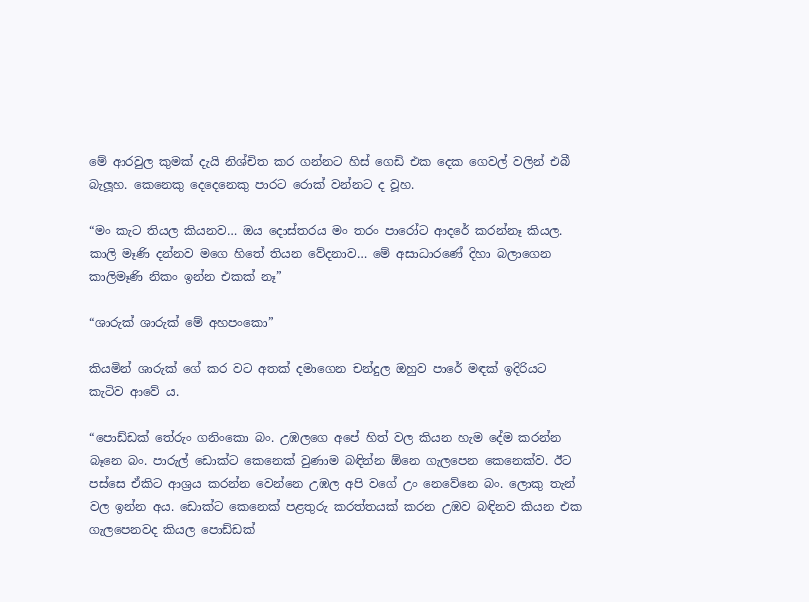මේ ආරවුල කුමක් දැයි නිශ්චිත කර ගන්නට හිස් ගෙඩි එක දෙක ගෙවල් වලින් එබී බැලූහ. කෙනෙකු දෙදෙනෙකු පාරට රොක් වන්නට ද වූහ.

“මං කැට තියල කියනව… ඔය දොස්තරය මං තරං පාරෝට ආදරේ කරන්නෑ කියල. කාලි මෑණි දන්නව මගෙ හිතේ තියන වේදනාව… මේ අසාධාරණේ දිහා බලාගෙන කාලිමෑණි නිකං ඉන්න එකක් නෑ”

“ශාරුක් ශාරුක් මේ අහපංකො”

කියමින් ශාරුක් ගේ කර වට අතක් දමාගෙන චන්දුල ඔහුව පාරේ මඳක් ඉදිරියට කැටිව ආවේ ය.

“පොඩ්ඩක් තේරුං ගනිංකො බං. උඹලගෙ අපේ හිත් වල කියන හැම දේම කරන්න බෑනෙ බං. පාරුල් ඩොක්ට කෙනෙක් වුණාම බඳින්න ඕනෙ ගැලපෙන කෙනෙක්ව. ඊට පස්සෙ ඒකිට ආශ්‍රය කරන්න වෙන්නෙ උඹල අපි වගේ උං නෙවේනෙ බං. ලොකු තැන් වල ඉන්න අය. ඩොක්ට කෙනෙක් පළතුරු කරත්තයක් කරන උඹව බඳිනව කියන එක ගැලපෙනවද කියල පොඩ්ඩක්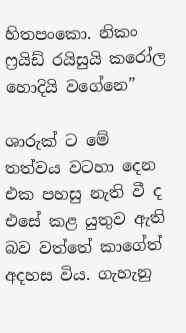හිතපංකො. නිකං ෆ්‍රයිඩ් රයිසුයි කරෝල හොදියි වගේනෙ”

ශාරුක් ට මේ තත්වය වටහා දෙන එක පහසු නැති වී ද එසේ කළ යුතුව ඇති බව වත්තේ කාගේත් අදහස විය. ගැහැනු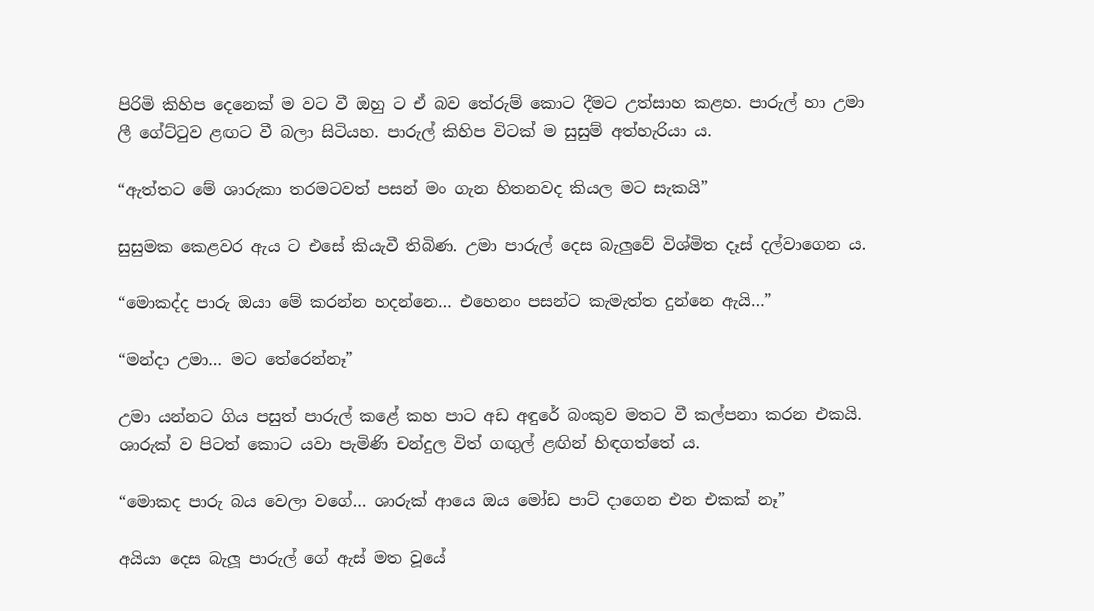පිරිමි කිහිප දෙනෙක් ම වට වී ඔහු ට ඒ බව තේරුම් කොට දීමට උත්සාහ කළහ. පාරුල් හා උමා ලී ගේට්ටුව ළඟට වී බලා සිටියහ. පාරුල් කිහිප විටක් ම සුසුම් අත්හැරියා ය.

“ඇත්තට මේ ශාරුකා තරමටවත් පසන් මං ගැන හිතනවද කියල මට සැකයි”

සුසුමක කෙළවර ඇය ට එසේ කියැවී තිබිණ. උමා පාරුල් දෙස බැලුවේ විශ්මිත දෑස් දල්වාගෙන ය.

“මොකද්ද පාරු ඔයා මේ කරන්න හදන්නෙ… එහෙනං පසන්ට කැමැත්ත දුන්නෙ ඇයි…”

“මන්දා උමා… මට තේරෙන්නෑ”

උමා යන්නට ගිය පසුත් පාරුල් කළේ කහ පාට අඩ අඳුරේ බංකුව මතට වී කල්පනා කරන එකයි. ශාරුක් ව පිටත් කොට යවා පැමිණි චන්දුල විත් ගඟුල් ළඟින් හිඳගත්තේ ය.

“මොකද පාරු බය වෙලා වගේ… ශාරුක් ආයෙ ඔය මෝඩ පාට් දාගෙන එන එකක් නෑ”

අයියා දෙස බැලූ පාරුල් ගේ ඇස් මත වූයේ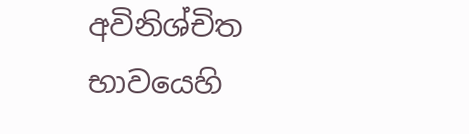අවිනිශ්චිත භාවයෙහි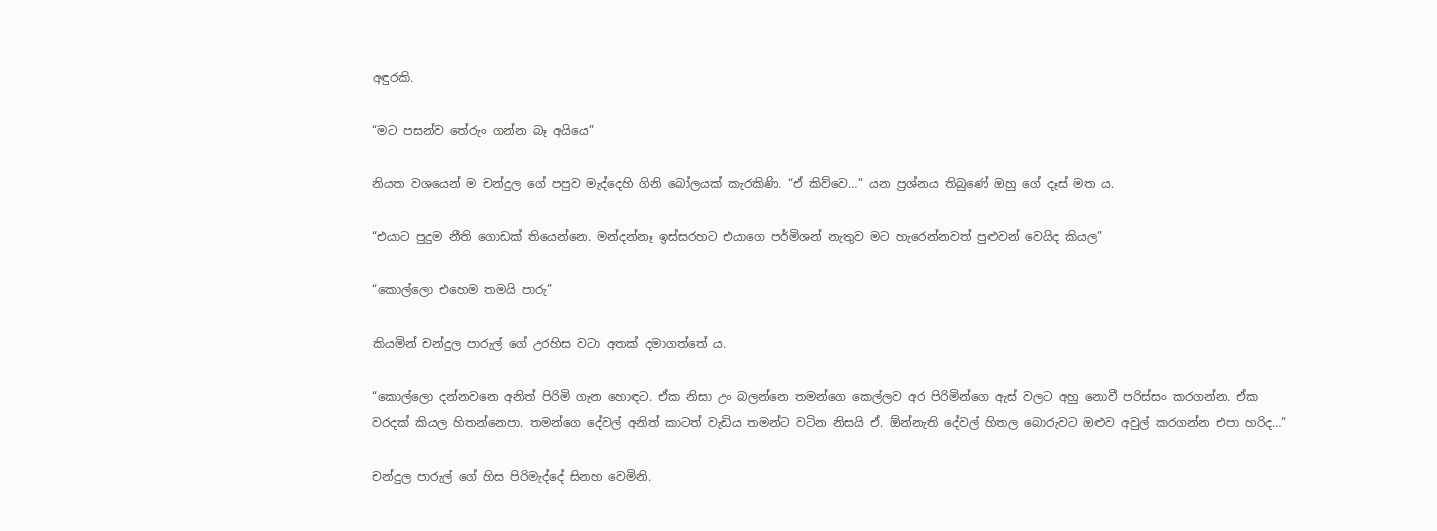අඳුරකි.

“මට පසන්ව තේරුං ගන්න බෑ අයියෙ”

නියත වශයෙන් ම චන්දුල ගේ පපුව මැද්දෙහි ගිනි බෝලයක් කැරකිණි. “ඒ කිව්වෙ…” යන ප්‍රශ්නය තිබුණේ ඔහු ගේ දෑස් මත ය.

“එයාට පුදුම නීති ගොඩක් තියෙන්නෙ. මන්දන්නෑ ඉස්සරහට එයාගෙ පර්මිශන් නැතුව මට හැරෙන්නවත් පුළුවන් වෙයිද කියල”

“කොල්ලො එහෙම තමයි පාරු”

කියමින් චන්දුල පාරුල් ගේ උරහිස වටා අතක් දමාගත්තේ ය.

“කොල්ලො දන්නවනෙ අනිත් පිරිමි ගැන හොඳට. ඒක නිසා උං බලන්නෙ තමන්ගෙ කෙල්ලව අර පිරිමින්ගෙ ඇස් වලට අහු නොවී පරිස්සං කරගන්න. ඒක වරදක් කියල හිතන්නෙපා. තමන්ගෙ දේවල් අනිත් කාටත් වැඩිය තමන්ට වටින නිසයි ඒ. ඕන්නැති දේවල් හිතල බොරුවට ඔළුව අවුල් කරගන්න එපා හරිද…”

චන්දුල පාරුල් ගේ හිස පිරිමැද්දේ සිනහ වෙමිනි.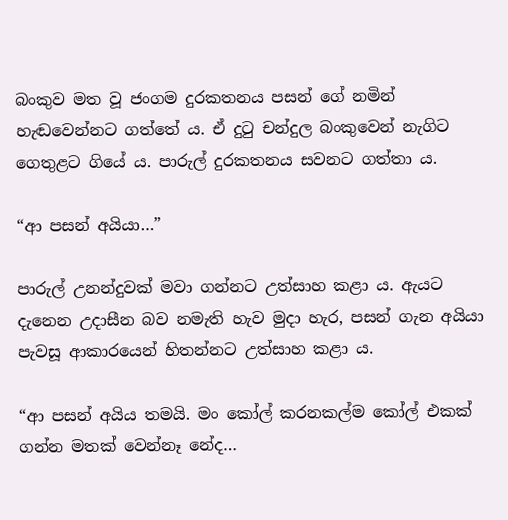බංකුව මත වූ ජංගම දුරකතනය පසන් ගේ නමින් හැඬවෙන්නට ගත්තේ ය. ඒ දුටු චන්දුල බංකුවෙන් නැගිට ගෙතුළට ගියේ ය. පාරුල් දුරකතනය සවනට ගත්තා ය.

“ආ පසන් අයියා…”

පාරුල් උනන්දුවක් මවා ගන්නට උත්සාහ කළා ය. ඇයට දැනෙන උදාසීන බව නමැති හැව මුදා හැර, පසන් ගැන අයියා පැවසූ ආකාරයෙන් හිතන්නට උත්සාහ කළා ය.

“ආ පසන් අයිය තමයි. මං කෝල් කරනකල්ම කෝල් එකක් ගන්න මතක් වෙන්නෑ නේද…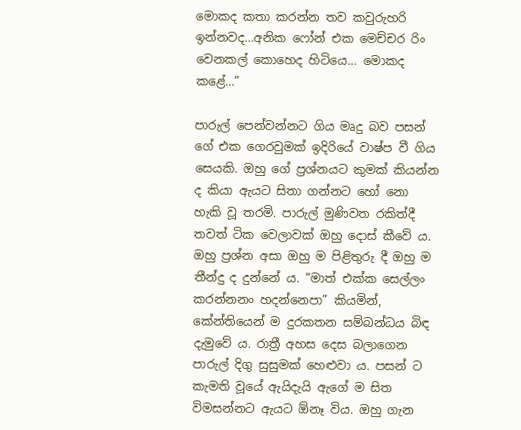මොකද කතා කරන්න තව කවුරුහරි ඉන්නවද…අනික ෆෝන් එක මෙච්චර රිං වෙනකල් කොහෙද හිටියෙ… මොකද කළේ…”

පාරුල් පෙන්වන්නට ගිය මෘදු බව පසන් ගේ එක ගෙරවුමක් ඉදිරියේ වාෂ්ප වී ගිය සෙයකි. ඔහු ගේ ප්‍රශ්නයට කුමක් කියන්න ද කියා ඇයට සිතා ගන්නට හෝ නො හැකි වූ තරමි. පාරුල් මුණිවත රකිත්දී තවත් ටික වෙලාවක් ඔහු දොස් කීවේ ය. ඔහු ප්‍රශ්න අසා ඔහු ම පිළිතුරු දී ඔහු ම තීන්දු ද දුන්නේ ය. “මාත් එක්ක සෙල්ලං කරන්නනං හදන්නෙපා” කියමින්, කේන්තියෙන් ම දුරකතන සම්බන්ධය බිඳ දැමුවේ ය. රාත්‍රී අහස දෙස බලාගෙන පාරුල් දිගු සුසුමක් හෙළුවා ය. පසන් ට කැමති වූයේ ඇයිදැයි ඇගේ ම සිත විමසන්නට ඇයට ඕනෑ විය. ඔහු ගැන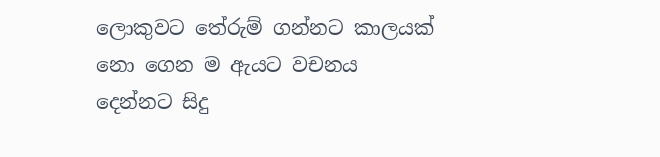ලොකුවට තේරුම් ගන්නට කාලයක් නො ගෙන ම ඇයට වචනය දෙන්නට සිදු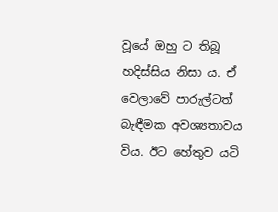වූයේ ඔහු ට තිබූ හදිස්සිය නිසා ය. ඒ වෙලාවේ පාරුල්ටත් බැඳීමක අවශ්‍යතාවය විය. ඊට හේතුව යටි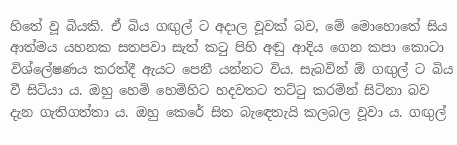හිතේ වූ බියකි. ඒ බිය ගඟුල් ට අදාල වූවක් බව, මේ මොහොතේ සිය ආත්මය යහනක සතපවා සැත් කටු පිහි අඬු ආදිය ගෙන කපා කොටා විශ්ලේෂණය කරත්දී ඇයට පෙනී යන්නට විය. සැබවින් ඕ ගඟුල් ට බිය වී සිටියා ය. ඔහු හෙමි හෙමිහිට හදවතට තට්ටු කරමින් සිටිනා බව දැන ගැතිගත්තා ය. ඔහු කෙරේ සිත බැඳෙතැයි කලබල වූවා ය. ගඟුල්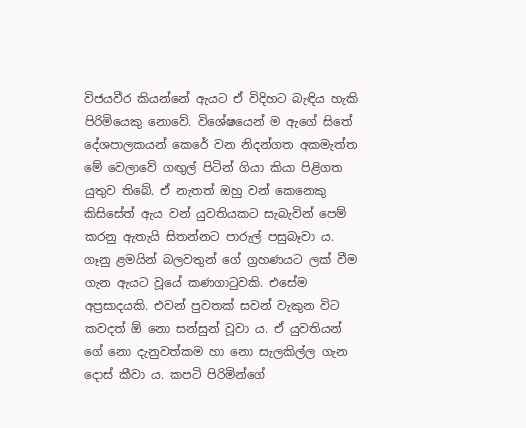විජයවීර කියන්නේ ඇයට ඒ විදිහට බැඳිය හැකි පිරිමියෙකු නොවේ. විශේෂයෙන් ම ඇගේ සිතේ දේශපාලකයන් කෙරේ වන නිදන්ගත අකමැත්ත මේ වෙලාවේ ගඟුල් පිටින් ගියා කියා පිළිගත යුතුව තිබේ. ඒ නැතත් ඔහු වන් කෙනෙකු කිසිසේත් ඇය වන් යුවතියකට සැබැවින් පෙම් කරනු ඇතැයි සිතන්නට පාරුල් පසුබෑවා ය. ගෑනු ළමයින් බලවතුන් ගේ ග්‍රහණයට ලක් වීම ගැන ඇයට වූයේ කණගාටුවකි. එසේම අප්‍රසාදයකි. එවන් පුවතක් සවන් වැකුන විට කවදත් ඕ නො සන්සුන් වූවා ය. ඒ යුවතියන් ගේ නො දැනුවත්කම හා නො සැලකිල්ල ගැන දොස් කීවා ය. කපටි පිරිමින්ගේ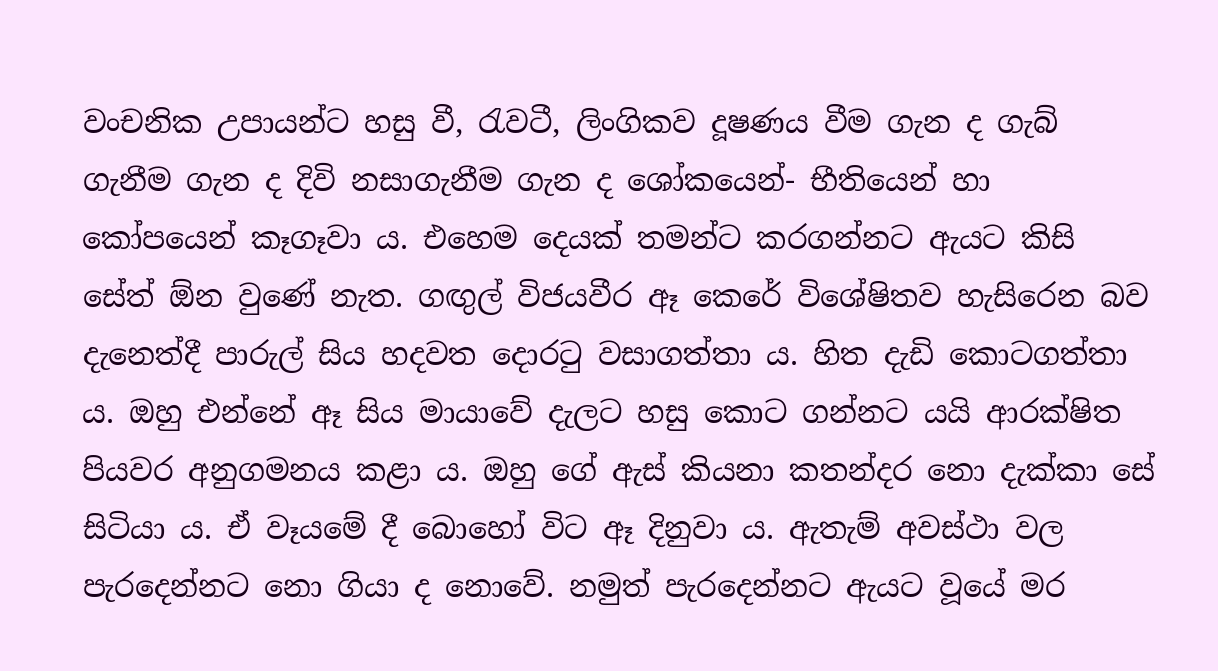වංචනික උපායන්ට හසු වී, රැවටී, ලිංගිකව දූෂණය වීම ගැන ද ගැබ් ගැනීම ගැන ද දිවි නසාගැනීම ගැන ද ශෝකයෙන්- භීතියෙන් හා කෝපයෙන් කෑගෑවා ය. එහෙම දෙයක් තමන්ට කරගන්නට ඇයට කිසි සේත් ඕන වුණේ නැත. ගඟුල් විජයවීර ඈ කෙරේ විශේෂිතව හැසිරෙන බව දැනෙත්දී පාරුල් සිය හදවත දොරටු වසාගත්තා ය. හිත දැඩි කොටගත්තා ය. ඔහු එන්නේ ඈ සිය මායාවේ දැලට හසු කොට ගන්නට යයි ආරක්ෂිත පියවර අනුගමනය කළා ය. ඔහු ගේ ඇස් කියනා කතන්දර නො දැක්කා සේ සිටියා ය. ඒ වෑයමේ දී බොහෝ විට ඈ දිනුවා ය. ඇතැම් අවස්ථා වල පැරදෙන්නට නො ගියා ද නොවේ. නමුත් පැරදෙන්නට ඇයට වූයේ මර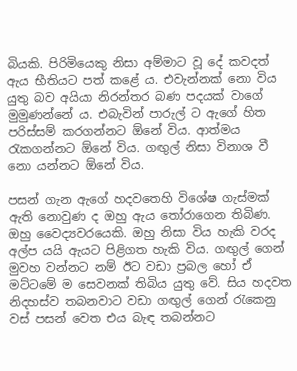බියකි. පිරිමියෙකු නිසා අම්මාට වූ දේ කවදත් ඇය භීතියට පත් කළේ ය. එවැන්නක් නො විය යුතු බව අයියා නිරන්තර බණ පදයක් වාගේ මුමුණන්නේ ය. එබැවින් පාරුල් ට ඇගේ හිත පරිස්සම් කරගන්නට ඕනේ විය. ආත්මය රැකගන්නට ඕනේ විය. ගඟුල් නිසා විනාශ වී නො යන්නට ඕනේ විය.

පසන් ගැන ඇගේ හදවතෙහි විශේෂ ගැස්මක් ඇති නොවුණ ද ඔහු ඇය තෝරාගෙන තිබිණ. ඔහු වෛද්‍යවරයෙකි. ඔහු නිසා විය හැකි වරද අල්ප යයි ඇයට පිළිගත හැකි විය. ගඟුල් ගෙන් මුවහ වන්නට නම් ඊට වඩා ප්‍රබල හෝ ඒ මට්ටමේ ම සෙවනක් තිබිය යුතු වේ. සිය හදවත නිදහස්ව තබනවාට වඩා ගඟුල් ගෙන් රැකෙනු වස් පසන් වෙත එය බැඳ තබන්නට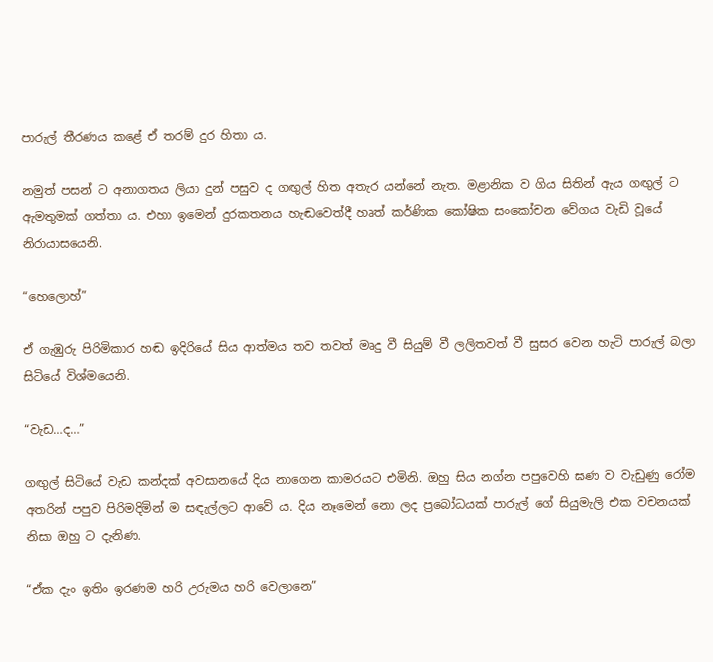පාරුල් තීරණය කළේ ඒ තරම් දුර හිතා ය.

නමුත් පසන් ට අනාගතය ලියා දුන් පසුව ද ගඟුල් හිත අතැර යන්නේ නැත. මළානික ව ගිය සිතින් ඇය ගඟුල් ට ඇමතුමක් ගත්තා ය. එහා ඉමෙන් දුරකතනය හැඬවෙත්දී හෘත් කර්ණික කෝෂික සංකෝචන වේගය වැඩි වූයේ නිරායාසයෙනි.

“හෙලොහ්”

ඒ ගැඹුරු පිරිමිකාර හඬ ඉදිරියේ සිය ආත්මය තව තවත් මෘදු වී සියුම් වී ලලිතවත් වී සුසර වෙන හැටි පාරුල් බලා සිටියේ විශ්මයෙනි.

“වැඩ…ද…”

ගඟුල් සිටියේ වැඩ කන්දක් අවසානයේ දිය නාගෙන කාමරයට එමිනි. ඔහු සිය නග්න පපුවෙහි ඝණ ව වැඩුණු රෝම අතරින් පපුව පිරිමදිමින් ම සඳැල්ලට ආවේ ය. දිය නෑමෙන් නො ලද ප්‍රබෝධයක් පාරුල් ගේ සියුමැලි එක වචනයක් නිසා ඔහු ට දැනිණ.

“ඒක දැං ඉතිං ඉරණම හරි උරුමය හරි වෙලානෙ”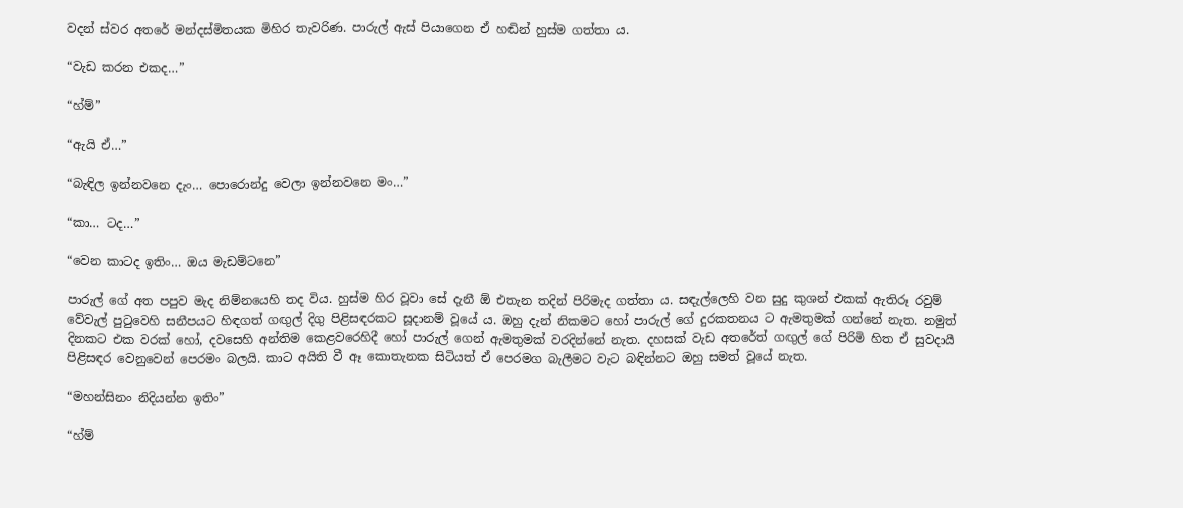වදන් ස්වර අතරේ මන්දස්මිතයක මිහිර තැවරිණ. පාරුල් ඇස් පියාගෙන ඒ හඬින් හුස්ම ගත්තා ය.

“වැඩ කරන එකද…”

“හ්ම්”

“ඇයි ඒ…”

“බැඳිල ඉන්නවනෙ දැං… පොරොන්දු වෙලා ඉන්නවනෙ මං…”

“කා… ටද…”

“වෙන කාටද ඉතිං… ඔය මැඩම්ටනෙ”

පාරුල් ගේ අත පපුව මැද නිම්නයෙහි තද විය. හුස්ම හිර වූවා සේ දැනී ඕ එතැන තදින් පිරිමැද ගත්තා ය. සඳැල්ලෙහි වන සුදු කුශන් එකක් ඇතිරූ රවුම් වේවැල් පුටුවෙහි සනීපයට හිඳගත් ගඟුල් දිගු පිළිසඳරකට සූදානම් වූයේ ය. ඔහු දැන් නිකමට හෝ පාරුල් ගේ දුරකතනය ට ඇමතුමක් ගන්නේ නැත. නමුත් දිනකට එක වරක් හෝ, දවසෙහි අන්තිම කෙළවරෙහිදී හෝ පාරුල් ගෙන් ඇමතුමක් වරදින්නේ නැත. දහසක් වැඩ අතරේත් ගඟුල් ගේ පිරිමි හිත ඒ සුවදායී පිළිසඳර වෙනුවෙන් පෙරමං බලයි. කාට අයිති වී ඈ කොතැනක සිටියත් ඒ පෙරමග බැලීමට වැට බඳින්නට ඔහු සමත් වූයේ නැත.

“මහන්සිනං නිදියන්න ඉතිං”

“හ්ම්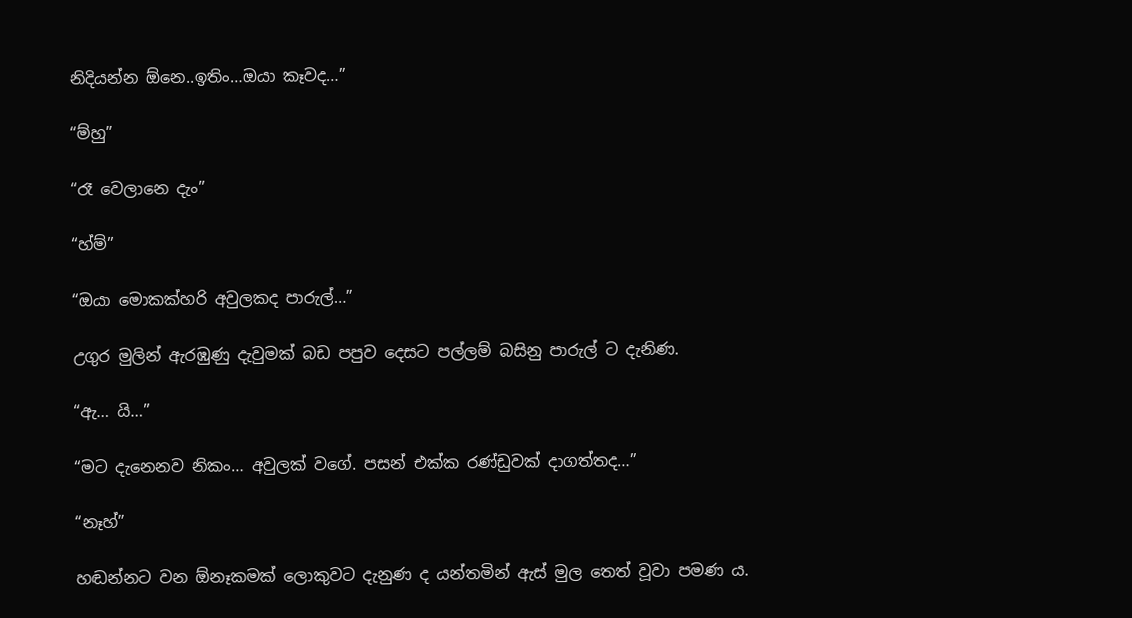නිදියන්න ඕනෙ..ඉතිං…ඔයා කෑවද…”

“ම්හු”

“රෑ වෙලානෙ දැං”

“හ්ම්”

“ඔයා මොකක්හරි අවුලකද පාරුල්…”

උගුර මුලින් ඇරඹුණු දැවුමක් බඩ පපුව දෙසට පල්ලම් බසිනු පාරුල් ට දැනිණ.

“ඇ… යි…”

“මට දැනෙනව නිකං… අවුලක් වගේ. පසන් එක්ක රණ්ඩුවක් දාගත්තද…”

“නෑහ්”

හඬන්නට වන ඕනෑකමක් ලොකුවට දැනුණ ද යන්තමින් ඇස් මුල තෙත් වූවා පමණ ය.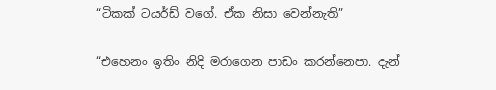“ටිකක් ටයර්ඩ් වගේ. ඒක නිසා වෙන්නැති”

“එහෙනං ඉතිං නිදි මරාගෙන පාඩං කරන්නෙපා. දැන්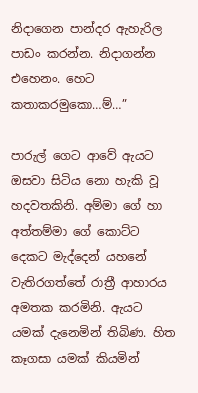නිදාගෙන පාන්දර ඇහැරිල පාඩං කරන්න. නිදාගන්න එහෙනං. හෙට කතාකරමුකො…ම්…”

පාරුල් ගෙට ආවේ ඇයට ඔසවා සිටිය නො හැකි වූ හදවතකිනි. අම්මා ගේ හා අත්තම්මා ගේ කොට්ට දෙකට මැද්දෙන් යහනේ වැතිරගත්තේ රාත්‍රී ආහාරය අමතක කරමිනි. ඇයට යමක් දැනෙමින් තිබිණ. හිත කෑගසා යමක් කියමින්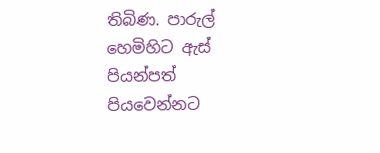තිබිණ. පාරුල් හෙමිහිට ඇස් පියන්පත් පියවෙන්නට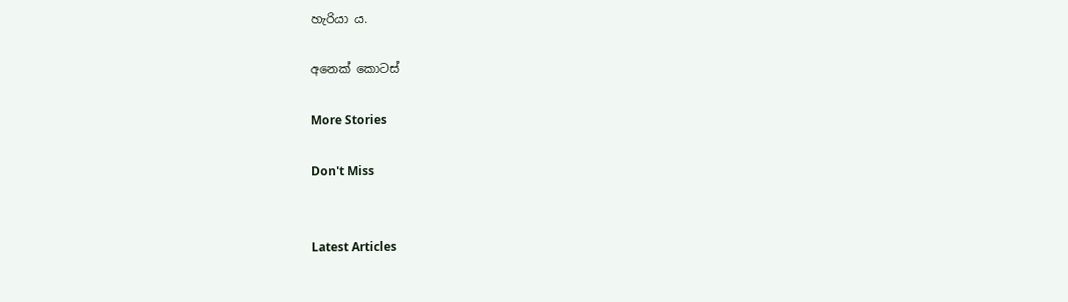හැරියා ය.

අනෙක් කොටස්

More Stories

Don't Miss


Latest Articles